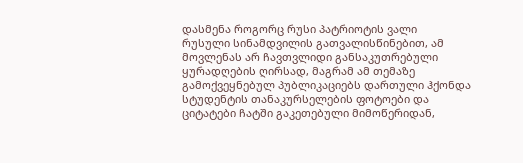დასმენა როგორც რუსი პატრიოტის ვალი
რუსული სინამდვილის გათვალისწინებით, ამ მოვლენას არ ჩავთვლიდი განსაკუთრებული ყურადღების ღირსად, მაგრამ ამ თემაზე გამოქვეყნებულ პუბლიკაციებს დართული ჰქონდა სტუდენტის თანაკურსელების ფოტოები და ციტატები ჩატში გაკეთებული მიმოწერიდან,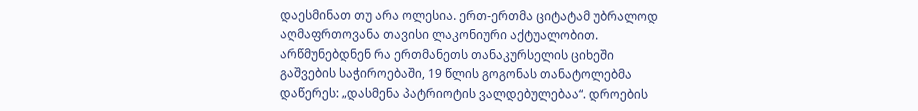დაესმინათ თუ არა ოლესია. ერთ-ერთმა ციტატამ უბრალოდ აღმაფრთოვანა თავისი ლაკონიური აქტუალობით. არწმუნებდნენ რა ერთმანეთს თანაკურსელის ციხეში გაშვების საჭიროებაში, 19 წლის გოგონას თანატოლებმა დაწერეს: „დასმენა პატრიოტის ვალდებულებაა“. დროების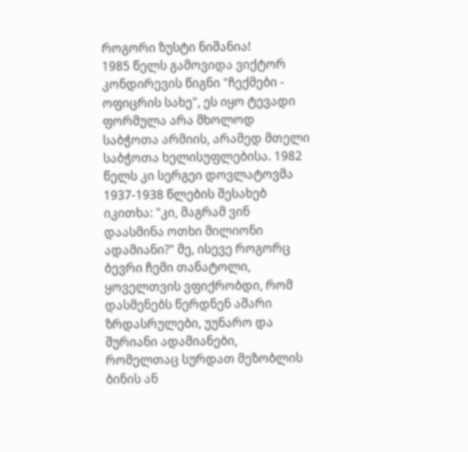როგორი ზუსტი ნიშანია!
1985 წელს გამოვიდა ვიქტორ კონდირევის წიგნი "ჩექმები - ოფიცრის სახე", ეს იყო ტევადი ფორმულა არა მხოლოდ საბჭოთა არმიის, არამედ მთელი საბჭოთა ხელისუფლებისა. 1982 წელს კი სერგეი დოვლატოვმა 1937-1938 წლების შესახებ იკითხა: "კი, მაგრამ ვინ დაასმინა ოთხი მილიონი ადამიანი?" მე, ისევე როგორც ბევრი ჩემი თანატოლი, ყოველთვის ვფიქრობდი, რომ დასმენებს წერდნენ აშარი ზრდასრულები, უუნარო და შურიანი ადამიანები, რომელთაც სურდათ მეზობლის ბინის ან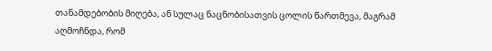თანამდებობის მიღება, ან სულაც ნაცნობისათვის ცოლის წართმევა, მაგრამ აღმოჩნდა, რომ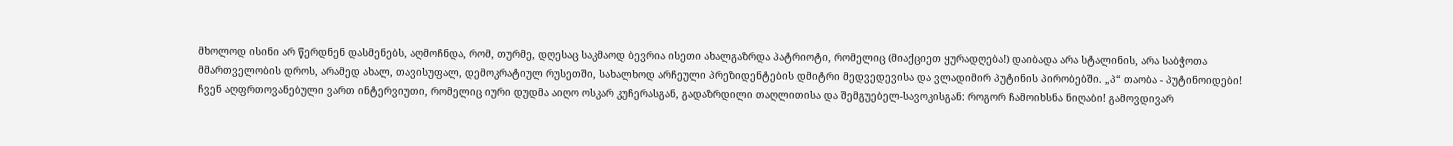მხოლოდ ისინი არ წერდნენ დასმენებს, აღმოჩნდა, რომ, თურმე, დღესაც საკმაოდ ბევრია ისეთი ახალგაზრდა პატრიოტი, რომელიც (მიაქციეთ ყურადღება!) დაიბადა არა სტალინის, არა საბჭოთა მმართველობის დროს, არამედ ახალ, თავისუფალ, დემოკრატიულ რუსეთში, სახალხოდ არჩეული პრეზიდენტების დმიტრი მედვედევისა და ვლადიმირ პუტინის პირობებში. „პ“ თაობა - პუტინოიდები!
ჩვენ აღფრთოვანებული ვართ ინტერვიუთი, რომელიც იური დუდმა აიღო ოსკარ კუჩერასგან, გადაზრდილი თაღლითისა და შემგუებელ-სავოკისგან: როგორ ჩამოიხსნა ნიღაბი! გამოვდივარ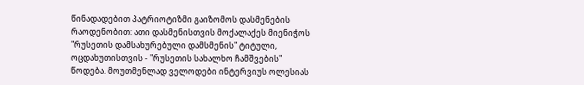წინადადებით პატრიოტიზმი გაიზომოს დასმენების რაოდენობით: ათი დასმენისთვის მოქალაქეს მიენიჭოს "რუსეთის დამსახურებული დამსმენის" ტიტული, ოცდახუთისთვის - "რუსეთის სახალხო ჩამშვების" წოდება. მოუთმენლად ველოდები ინტერვიუს ოლესიას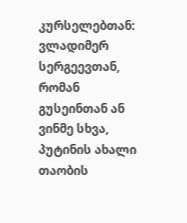კურსელებთან: ვლადიმერ სერგეევთან, რომან გუსეინთან ან ვინმე სხვა, პუტინის ახალი თაობის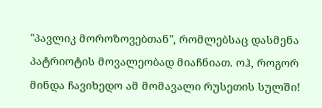"პავლიკ მოროზოვებთან", რომლებსაც დასმენა პატრიოტის მოვალეობად მიაჩნიათ. ოჰ, როგორ მინდა ჩავიხედო ამ მომავალი რუსეთის სულში!